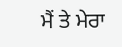ਮੈਂ ਤੇ ਮੇਰਾ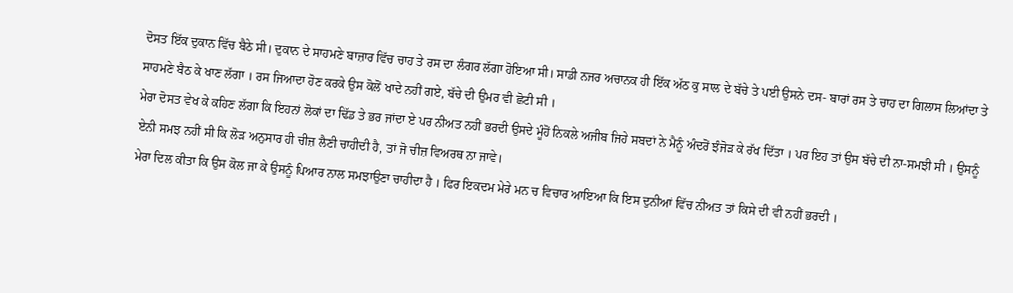ਦੋਸਤ ਇੱਕ ਦੁਕਾਨ ਵਿੱਚ ਬੈਠੇ ਸੀ। ਦੁਕਾਨ ਦੇ ਸਾਹਮਣੇ ਬਾਜ਼ਾਰ ਵਿੱਚ ਚਾਹ ਤੇ ਰਸ ਦਾ ਲੰਗਰ ਲੱਗਾ ਹੋਇਆ ਸੀ। ਸਾਡੀ ਨਜਰ ਅਚਾਨਕ ਹੀ ਇੱਕ ਅੱਠ ਕੁ ਸਾਲ ਦੇ ਬੱਚੇ ਤੇ ਪਈ ਉਸਨੇ ਦਸ- ਬਾਰਾਂ ਰਸ ਤੇ ਚਾਹ ਦਾ ਗਿਲਾਸ ਲਿਆਂਦਾ ਤੇ ਸਾਹਮਣੇ ਬੈਠ ਕੇ ਖਾਣ ਲੱਗਾ । ਰਸ ਜਿਆਦਾ ਹੋਣ ਕਰਕੇ ਉਸ ਕੋਲੋਂ ਖਾਦੇ ਨਹੀਂ ਗਏ, ਬੱਚੇ ਦੀ ਉਮਰ ਵੀ ਛੋਟੀ ਸੀ ।
ਮੇਰਾ ਦੋਸਤ ਵੇਖ ਕੇ ਕਹਿਣ ਲੱਗਾ ਕਿ ਇਹਨਾਂ ਲੋਕਾਂ ਦਾ ਢਿੱਡ ਤੇ ਭਰ ਜਾਂਦਾ ਏ ਪਰ ਨੀਅਤ ਨਹੀਂ ਭਰਦੀ ਉਸਦੇ ਮੂੰਹੋਂ ਨਿਕਲੇ ਅਜੀਬ ਜਿਹੇ ਸਬਦਾਂ ਨੇ ਮੈਨੂੰ ਅੰਦਰੋਂ ਝੰਜੋੜ ਕੇ ਰੱਖ ਦਿੱਤਾ । ਪਰ ਇਹ ਤਾਂ ਉਸ ਬੱਚੇ ਦੀ ਨਾ-ਸਮਝੀ ਸੀ । ਉਸਨੂੰ ਏਨੀ ਸਮਝ ਨਹੀਂ ਸੀ ਕਿ ਲੋੜ ਅਨੁਸਾਰ ਹੀ ਚੀਜ਼ ਲੈਣੀ ਚਾਹੀਦੀ ਹੈ, ਤਾਂ ਜੋ ਚੀਜ਼ ਵਿਅਰਥ ਨਾ ਜਾਵੇ।
ਮੇਰਾ ਦਿਲ ਕੀਤਾ ਕਿ ਉਸ ਕੋਲ ਜਾ ਕੇ ਉਸਨੂੰ ਪਿਆਰ ਨਾਲ ਸਮਝਾਉਣਾ ਚਾਹੀਦਾ ਹੈ । ਫਿਰ ਇਕਦਮ ਮੇਰੇ ਮਨ ਚ ਵਿਚਾਰ ਆਇਆ ਕਿ ਇਸ ਦੁਨੀਆਂ ਵਿੱਚ ਨੀਅਤ ਤਾਂ ਕਿਸੇ ਦੀ ਵੀ ਨਹੀਂ ਭਰਦੀ ।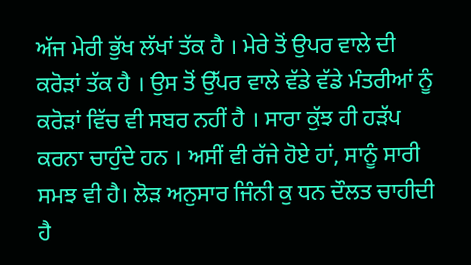ਅੱਜ ਮੇਰੀ ਭੁੱਖ ਲੱਖਾਂ ਤੱਕ ਹੈ । ਮੇਰੇ ਤੋਂ ਉਪਰ ਵਾਲੇ ਦੀ ਕਰੋੜਾਂ ਤੱਕ ਹੈ । ਉਸ ਤੋਂ ਉੱਪਰ ਵਾਲੇ ਵੱਡੇ ਵੱਡੇ ਮੰਤਰੀਆਂ ਨੂੰ ਕਰੋੜਾਂ ਵਿੱਚ ਵੀ ਸਬਰ ਨਹੀਂ ਹੈ । ਸਾਰਾ ਕੁੱਝ ਹੀ ਹੜੱਪ ਕਰਨਾ ਚਾਹੁੰਦੇ ਹਨ । ਅਸੀਂ ਵੀ ਰੱਜੇ ਹੋਏ ਹਾਂ, ਸਾਨੂੰ ਸਾਰੀ ਸਮਝ ਵੀ ਹੈ। ਲੋੜ ਅਨੁਸਾਰ ਜਿੰਨੀ ਕੁ ਧਨ ਦੌਲਤ ਚਾਹੀਦੀ ਹੈ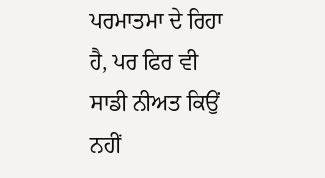ਪਰਮਾਤਮਾ ਦੇ ਰਿਹਾ ਹੈ, ਪਰ ਫਿਰ ਵੀ ਸਾਡੀ ਨੀਅਤ ਕਿਉਂ ਨਹੀਂ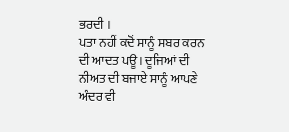ਭਰਦੀ ।
ਪਤਾ ਨਹੀਂ ਕਦੋਂ ਸਾਨੂੰ ਸਬਰ ਕਰਨ ਦੀ ਆਦਤ ਪਊ। ਦੂਜਿਆਂ ਦੀ ਨੀਅਤ ਦੀ ਬਜਾਏ ਸਾਨੂੰ ਆਪਣੇ ਅੰਦਰ ਵੀ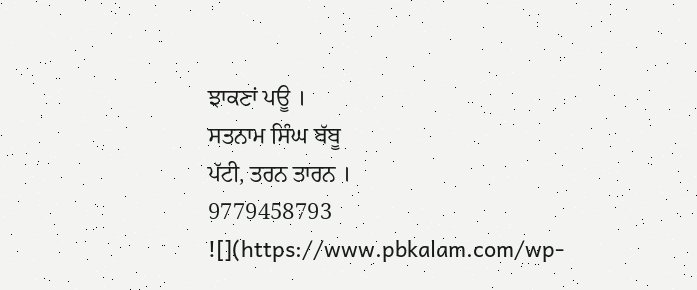ਝਾਕਣਾਂ ਪਊ ।
ਸਤਨਾਮ ਸਿੰਘ ਬੱਬੂ
ਪੱਟੀ, ਤਰਨ ਤਾਰਨ ।
9779458793
![](https://www.pbkalam.com/wp-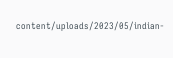content/uploads/2023/05/indian-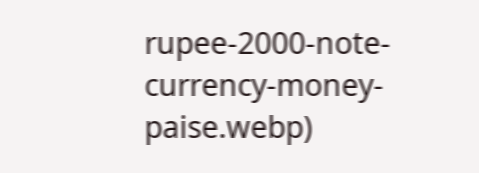rupee-2000-note-currency-money-paise.webp)